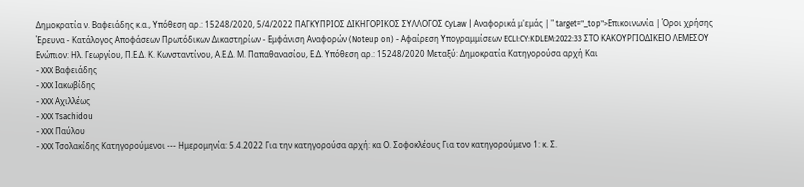Δημοκρατία ν. Βαφειάδης κ.α., Υπόθεση αρ.: 15248/2020, 5/4/2022 ΠΑΓΚΥΠΡΙΟΣ ΔΙΚΗΓΟΡΙΚΟΣ ΣΥΛΛΟΓΟΣ CyLaw | Αναφορικά μ'εμάς | " target="_top">Επικοινωνία | Όροι χρήσης Έρευνα - Κατάλογος Αποφάσεων Πρωτόδικων Δικαστηρίων - Εμφάνιση Αναφορών (Noteup on) - Αφαίρεση Υπογραμμίσεων ECLI:CY:KDLEM:2022:33 ΣΤΟ ΚΑΚΟΥΡΓΙΟΔΙΚΕΙΟ ΛΕΜΕΣΟΥ Ενώπιον: Ηλ. Γεωργίου, Π.Ε.Δ. Κ. Κωνσταντίνου, Α.Ε.Δ. Μ. Παπαθανασίου, Ε.Δ. Υπόθεση αρ.: 15248/2020 Μεταξύ: Δημοκρατία Κατηγορούσα αρχή Και
- XXX Βαφειάδης
- XXX Ιακωβίδης
- XXX Αχιλλέως
- XXX Tsachidou
- XXX Παύλου
- XXX Τσολακίδης Κατηγορούμενοι --- Ημερομηνία: 5.4.2022 Για την κατηγορούσα αρχή: κα Ο. Σοφοκλέους Για τον κατηγορούμενο 1: κ. Σ.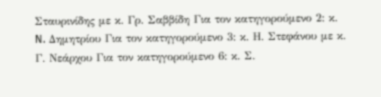Σταυρινίδης με κ. Γρ. Σαββίδη Για τον κατηγορούμενο 2: κ. N. Δημητρίου Για τον κατηγορούμενο 3: κ. Η. Στεφάνου με κ. Γ. Νεάρχου Για τον κατηγορούμενο 6: κ. Σ.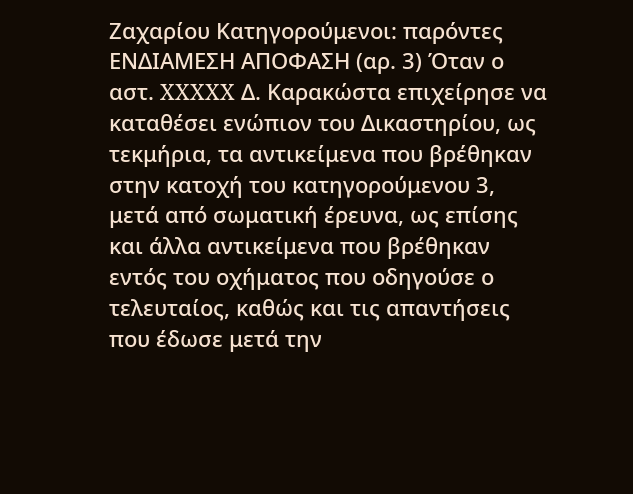Ζαχαρίου Κατηγορούμενοι: παρόντες ΕΝΔΙΑΜΕΣΗ ΑΠΟΦΑΣΗ (αρ. 3) Όταν ο αστ. XXXXX Δ. Καρακώστα επιχείρησε να καταθέσει ενώπιον του Δικαστηρίου, ως τεκμήρια, τα αντικείμενα που βρέθηκαν στην κατοχή του κατηγορούμενου 3, μετά από σωματική έρευνα, ως επίσης και άλλα αντικείμενα που βρέθηκαν εντός του οχήματος που οδηγούσε ο τελευταίος, καθώς και τις απαντήσεις που έδωσε μετά την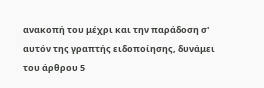ανακοπή του μέχρι και την παράδοση σ' αυτόν της γραπτής ειδοποίησης, δυνάμει του άρθρου 5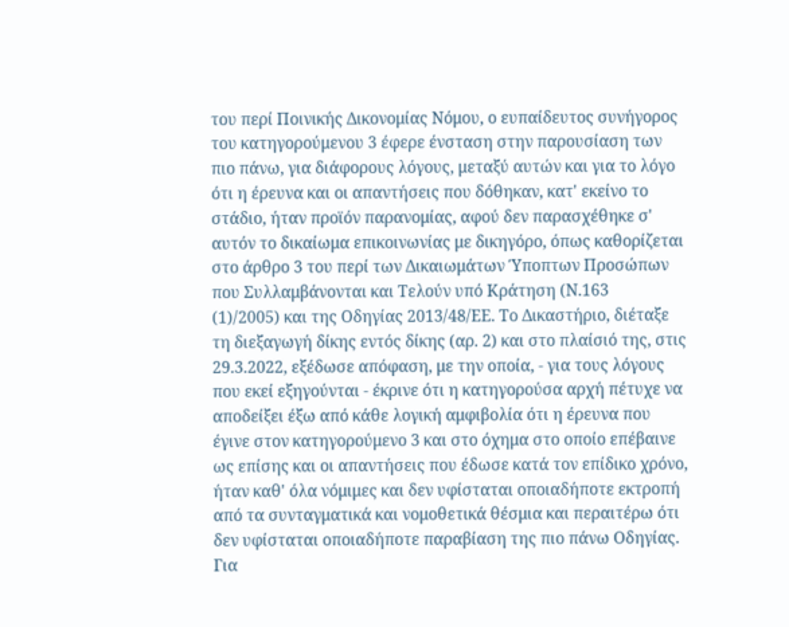του περί Ποινικής Δικονομίας Νόμου, ο ευπαίδευτος συνήγορος του κατηγορούμενου 3 έφερε ένσταση στην παρουσίαση των πιο πάνω, για διάφορους λόγους, μεταξύ αυτών και για το λόγο ότι η έρευνα και οι απαντήσεις που δόθηκαν, κατ' εκείνο το στάδιο, ήταν προϊόν παρανομίας, αφού δεν παρασχέθηκε σ' αυτόν το δικαίωμα επικοινωνίας με δικηγόρο, όπως καθορίζεται στο άρθρο 3 του περί των Δικαιωμάτων Ύποπτων Προσώπων που Συλλαμβάνονται και Τελούν υπό Κράτηση (Ν.163
(1)/2005) και της Οδηγίας 2013/48/ΕΕ. Το Δικαστήριο, διέταξε τη διεξαγωγή δίκης εντός δίκης (αρ. 2) και στο πλαίσιό της, στις 29.3.2022, εξέδωσε απόφαση, με την οποία, - για τους λόγους που εκεί εξηγούνται - έκρινε ότι η κατηγορούσα αρχή πέτυχε να αποδείξει έξω από κάθε λογική αμφιβολία ότι η έρευνα που έγινε στον κατηγορούμενο 3 και στο όχημα στο οποίο επέβαινε ως επίσης και οι απαντήσεις που έδωσε κατά τον επίδικο χρόνο, ήταν καθ' όλα νόμιμες και δεν υφίσταται οποιαδήποτε εκτροπή από τα συνταγματικά και νομοθετικά θέσμια και περαιτέρω ότι δεν υφίσταται οποιαδήποτε παραβίαση της πιο πάνω Οδηγίας. Για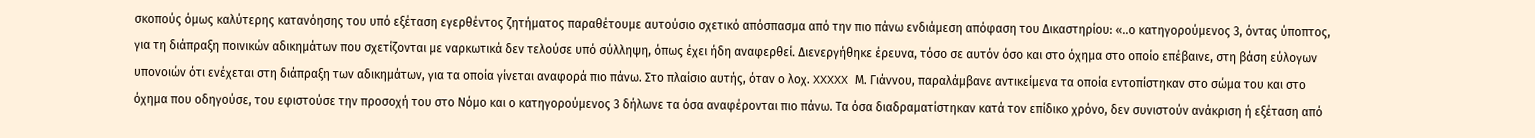σκοπούς όμως καλύτερης κατανόησης του υπό εξέταση εγερθέντος ζητήματος παραθέτουμε αυτούσιο σχετικό απόσπασμα από την πιο πάνω ενδιάμεση απόφαση του Δικαστηρίου: «..ο κατηγορούμενος 3, όντας ύποπτος, για τη διάπραξη ποινικών αδικημάτων που σχετίζονται με ναρκωτικά δεν τελούσε υπό σύλληψη, όπως έχει ήδη αναφερθεί. Διενεργήθηκε έρευνα, τόσο σε αυτόν όσο και στο όχημα στο οποίο επέβαινε, στη βάση εύλογων υπονοιών ότι ενέχεται στη διάπραξη των αδικημάτων, για τα οποία γίνεται αναφορά πιο πάνω. Στο πλαίσιο αυτής, όταν ο λοχ. XXXXX Μ. Γιάννου, παραλάμβανε αντικείμενα τα οποία εντοπίστηκαν στο σώμα του και στο όχημα που οδηγούσε, του εφιστούσε την προσοχή του στο Νόμο και ο κατηγορούμενος 3 δήλωνε τα όσα αναφέρονται πιο πάνω. Τα όσα διαδραματίστηκαν κατά τον επίδικο χρόνο, δεν συνιστούν ανάκριση ή εξέταση από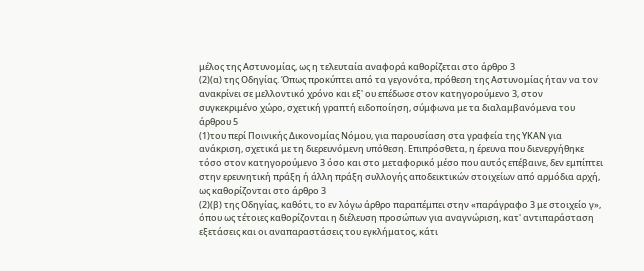μέλος της Αστυνομίας, ως η τελευταία αναφορά καθορίζεται στο άρθρο 3
(2)(α) της Οδηγίας. Όπως προκύπτει από τα γεγονότα, πρόθεση της Αστυνομίας ήταν να τον ανακρίνει σε μελλοντικό χρόνο και εξ' ου επέδωσε στον κατηγορούμενο 3, στον συγκεκριμένο χώρο, σχετική γραπτή ειδοποίηση, σύμφωνα με τα διαλαμβανόμενα του άρθρου 5
(1)του περί Ποινικής Δικονομίας Νόμου, για παρουσίαση στα γραφεία της ΥΚΑΝ για ανάκριση, σχετικά με τη διερευνόμενη υπόθεση. Επιπρόσθετα, η έρευνα που διενεργήθηκε τόσο στον κατηγορούμενο 3 όσο και στο μεταφορικό μέσο που αυτός επέβαινε, δεν εμπίπτει στην ερευνητική πράξη ή άλλη πράξη συλλογής αποδεικτικών στοιχείων από αρμόδια αρχή, ως καθορίζονται στο άρθρο 3
(2)(β) της Οδηγίας, καθότι, το εν λόγω άρθρο παραπέμπει στην «παράγραφο 3 με στοιχείο γ», όπου ως τέτοιες καθορίζονται η διέλευση προσώπων για αναγνώριση, κατ' αντιπαράσταση εξετάσεις και οι αναπαραστάσεις του εγκλήματος, κάτι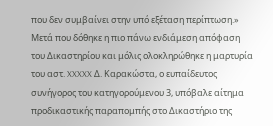που δεν συμβαίνει στην υπό εξέταση περίπτωση.» Μετά που δόθηκε η πιο πάνω ενδιάμεση απόφαση του Δικαστηρίου και μόλις ολοκληρώθηκε η μαρτυρία του αστ. XXXXX Δ. Καρακώστα, ο ευπαίδευτος συνήγορος του κατηγορούμενου 3, υπόβαλε αίτημα προδικαστικής παραπομπής στο Δικαστήριο της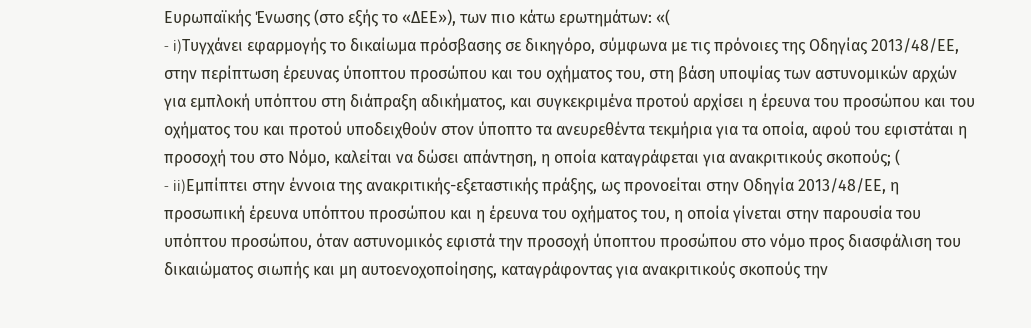Ευρωπαϊκής Ένωσης (στο εξής το «ΔΕΕ»), των πιο κάτω ερωτημάτων: «(
- i)Τυγχάνει εφαρμογής το δικαίωμα πρόσβασης σε δικηγόρο, σύμφωνα με τις πρόνοιες της Οδηγίας 2013/48/ΕΕ, στην περίπτωση έρευνας ύποπτου προσώπου και του οχήματος του, στη βάση υποψίας των αστυνομικών αρχών για εμπλοκή υπόπτου στη διάπραξη αδικήματος, και συγκεκριμένα προτού αρχίσει η έρευνα του προσώπου και του οχήματος του και προτού υποδειχθούν στον ύποπτο τα ανευρεθέντα τεκμήρια για τα οποία, αφού του εφιστάται η προσοχή του στο Νόμο, καλείται να δώσει απάντηση, η οποία καταγράφεται για ανακριτικούς σκοπούς; (
- ii)Εμπίπτει στην έννοια της ανακριτικής-εξεταστικής πράξης, ως προνοείται στην Οδηγία 2013/48/ΕΕ, η προσωπική έρευνα υπόπτου προσώπου και η έρευνα του οχήματος του, η οποία γίνεται στην παρουσία του υπόπτου προσώπου, όταν αστυνομικός εφιστά την προσοχή ύποπτου προσώπου στο νόμο προς διασφάλιση του δικαιώματος σιωπής και μη αυτοενοχοποίησης, καταγράφοντας για ανακριτικούς σκοπούς την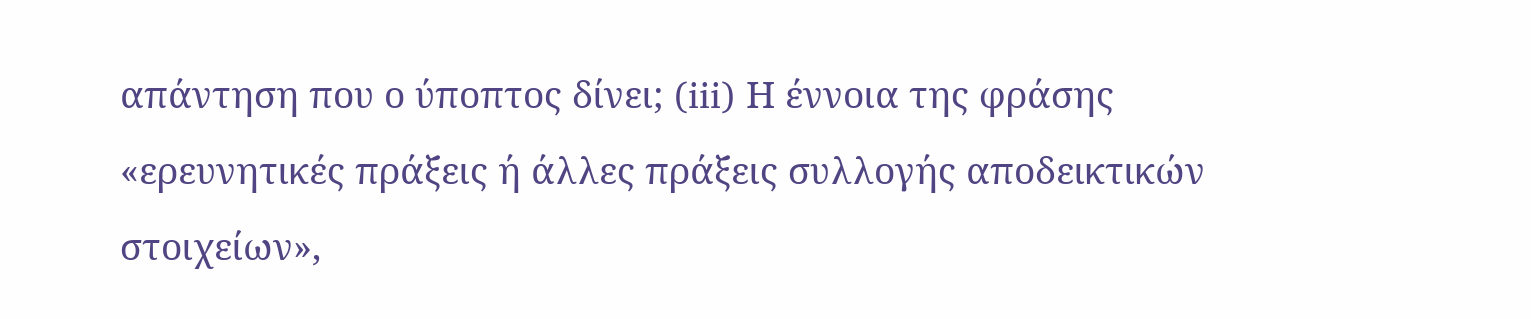απάντηση που ο ύποπτος δίνει; (iii) Η έννοια της φράσης «ερευνητικές πράξεις ή άλλες πράξεις συλλογής αποδεικτικών στοιχείων»,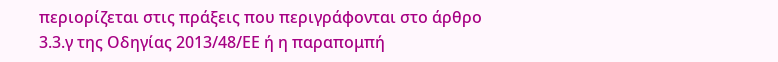περιορίζεται στις πράξεις που περιγράφονται στο άρθρο 3.3.γ της Οδηγίας 2013/48/ΕΕ ή η παραπομπή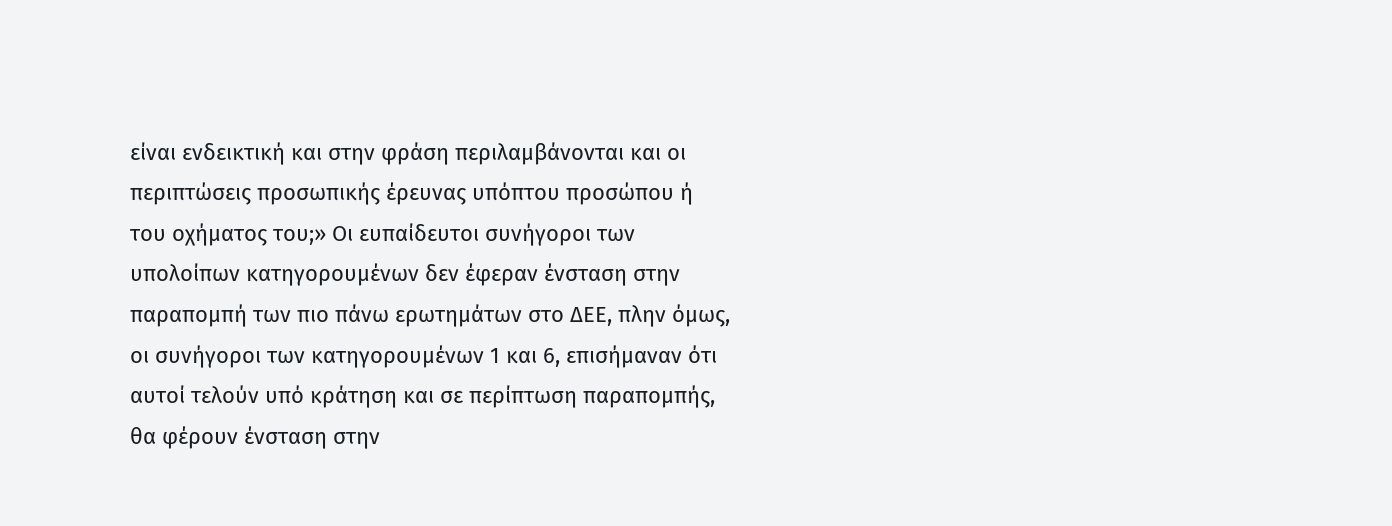είναι ενδεικτική και στην φράση περιλαμβάνονται και οι περιπτώσεις προσωπικής έρευνας υπόπτου προσώπου ή του οχήματος του;» Οι ευπαίδευτοι συνήγοροι των υπολοίπων κατηγορουμένων δεν έφεραν ένσταση στην παραπομπή των πιο πάνω ερωτημάτων στο ΔΕΕ, πλην όμως, οι συνήγοροι των κατηγορουμένων 1 και 6, επισήμαναν ότι αυτοί τελούν υπό κράτηση και σε περίπτωση παραπομπής, θα φέρουν ένσταση στην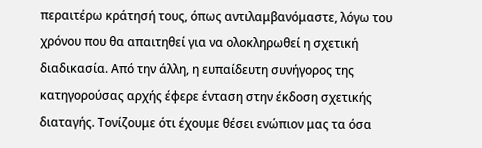περαιτέρω κράτησή τους, όπως αντιλαμβανόμαστε, λόγω του χρόνου που θα απαιτηθεί για να ολοκληρωθεί η σχετική διαδικασία. Από την άλλη, η ευπαίδευτη συνήγορος της κατηγορούσας αρχής έφερε ένταση στην έκδοση σχετικής διαταγής. Τονίζουμε ότι έχουμε θέσει ενώπιον μας τα όσα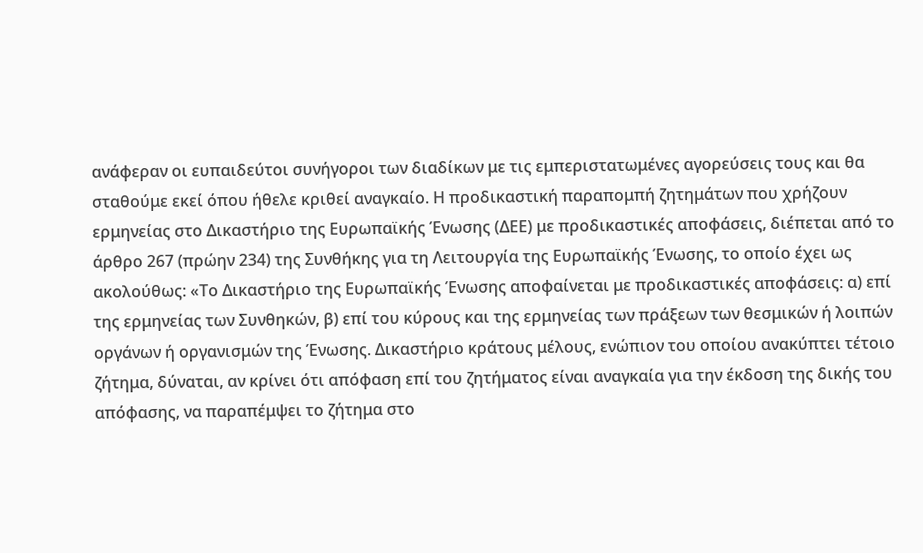ανάφεραν οι ευπαιδεύτοι συνήγοροι των διαδίκων με τις εμπεριστατωμένες αγορεύσεις τους και θα σταθούμε εκεί όπου ήθελε κριθεί αναγκαίο. Η προδικαστική παραπομπή ζητημάτων που χρήζουν ερμηνείας στο Δικαστήριο της Ευρωπαϊκής Ένωσης (ΔΕΕ) με προδικαστικές αποφάσεις, διέπεται από το άρθρο 267 (πρώην 234) της Συνθήκης για τη Λειτουργία της Ευρωπαϊκής Ένωσης, το οποίο έχει ως ακολούθως: «Το Δικαστήριο της Ευρωπαϊκής Ένωσης αποφαίνεται με προδικαστικές αποφάσεις: α) επί της ερμηνείας των Συνθηκών, β) επί του κύρους και της ερμηνείας των πράξεων των θεσμικών ή λοιπών οργάνων ή οργανισμών της Ένωσης. Δικαστήριο κράτους μέλους, ενώπιον του οποίου ανακύπτει τέτοιο ζήτημα, δύναται, αν κρίνει ότι απόφαση επί του ζητήματος είναι αναγκαία για την έκδοση της δικής του απόφασης, να παραπέμψει το ζήτημα στο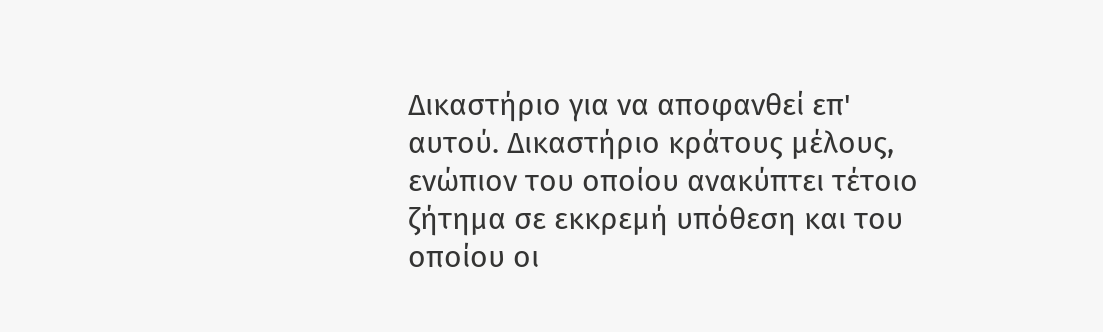Δικαστήριο για να αποφανθεί επ' αυτού. Δικαστήριο κράτους μέλους, ενώπιον του οποίου ανακύπτει τέτοιο ζήτημα σε εκκρεμή υπόθεση και του οποίου οι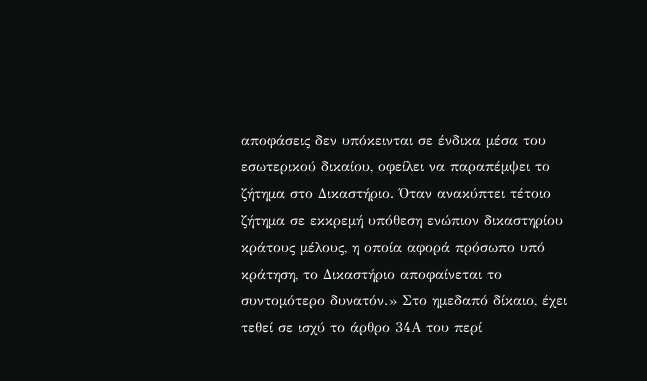αποφάσεις δεν υπόκεινται σε ένδικα μέσα του εσωτερικού δικαίου, οφείλει να παραπέμψει το ζήτημα στο Δικαστήριο. Όταν ανακύπτει τέτοιο ζήτημα σε εκκρεμή υπόθεση ενώπιον δικαστηρίου κράτους μέλους, η οποία αφορά πρόσωπο υπό κράτηση, το Δικαστήριο αποφαίνεται το συντομότερο δυνατόν.» Στο ημεδαπό δίκαιο, έχει τεθεί σε ισχύ το άρθρο 34Α του περί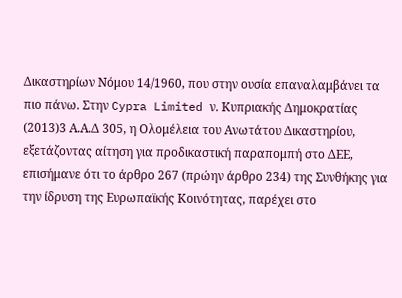Δικαστηρίων Νόμου 14/1960, που στην ουσία επαναλαμβάνει τα πιο πάνω. Στην Cypra Limited ν. Κυπριακής Δημοκρατίας
(2013)3 Α.Α.Δ 305, η Ολομέλεια του Ανωτάτου Δικαστηρίου, εξετάζοντας αίτηση για προδικαστική παραπομπή στο ΔΕΕ, επισήμανε ότι το άρθρο 267 (πρώην άρθρο 234) της Συνθήκης για την ίδρυση της Ευρωπαϊκής Κοινότητας, παρέχει στο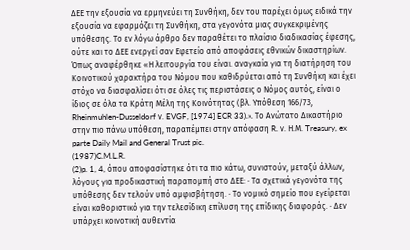ΔΕΕ την εξουσία να ερμηνεύει τη Συνθήκη, δεν του παρέχει όμως ειδικά την εξουσία να εφαρμόζει τη Συνθήκη, στα γεγονότα μιας συγκεκριμένης υπόθεσης. Το εν λόγω άρθρο δεν παραθέτει το πλαίσιο διαδικασίας έφεσης, ούτε και το ΔΕΕ ενεργεί σαν Εφετείο από αποφάσεις εθνικών δικαστηρίων. Όπως αναφέρθηκε «Η λειτουργία του είναι. αναγκαία για τη διατήρηση του Κοινοτικού χαρακτήρα του Νόμου που καθιδρύεται από τη Συνθήκη και έχει στόχο να διασφαλίσει ότι σε όλες τις περιστάσεις ο Νόμος αυτός, είναι ο ίδιος σε όλα τα Κράτη Μέλη της Κοινότητας (βλ. Υπόθεση 166/73, Rheinmuhlen-Dusseldorf ν. EVGF, [1974] ECR 33).». Το Ανώτατο Δικαστήριο στην πιο πάνω υπόθεση, παραπέμπει στην απόφαση R. ν. Η.Μ. Treasury, ex parte Daily Mail and General Trust pic.
(1987)C.M.L.R.
(2)p. 1, 4, όπου αποφασίστηκε ότι τα πιο κάτω, συνιστούν, μεταξύ άλλων, λόγους για προδικαστική παραπομπή στο ΔΕΕ: · Τα σχετικά γεγονότα της υπόθεσης δεν τελούν υπό αμφισβήτηση. · Το νομικό σημείο που εγείρεται είναι καθοριστικό για την τελεσίδικη επίλυση της επίδικης διαφοράς. · Δεν υπάρχει κοινοτική αυθεντία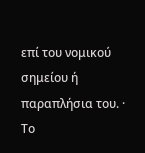επί του νομικού σημείου ή παραπλήσια του. · Το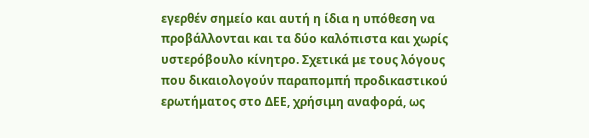εγερθέν σημείο και αυτή η ίδια η υπόθεση να προβάλλονται και τα δύο καλόπιστα και χωρίς υστερόβουλο κίνητρο. Σχετικά με τους λόγους που δικαιολογούν παραπομπή προδικαστικού ερωτήματος στο ΔΕΕ, χρήσιμη αναφορά, ως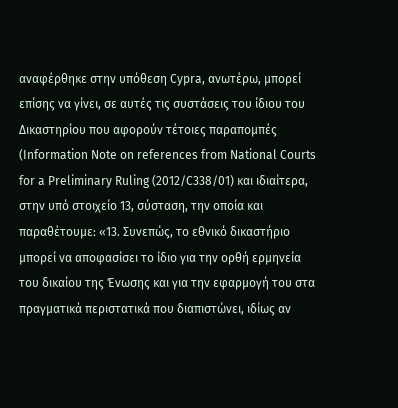αναφέρθηκε στην υπόθεση Cypra, ανωτέρω, μπορεί επίσης να γίνει, σε αυτές τις συστάσεις του ίδιου του Δικαστηρίου που αφορούν τέτοιες παραπομπές (Information Note on references from National Courts for a Preliminary Ruling (2012/C338/01) και ιδιαίτερα, στην υπό στοιχείο 13, σύσταση, την οποία και παραθέτουμε: «13. Συνεπώς, το εθνικό δικαστήριο μπορεί να αποφασίσει το ίδιο για την ορθή ερμηνεία του δικαίου της Ένωσης και για την εφαρμογή του στα πραγματικά περιστατικά που διαπιστώνει, ιδίως αν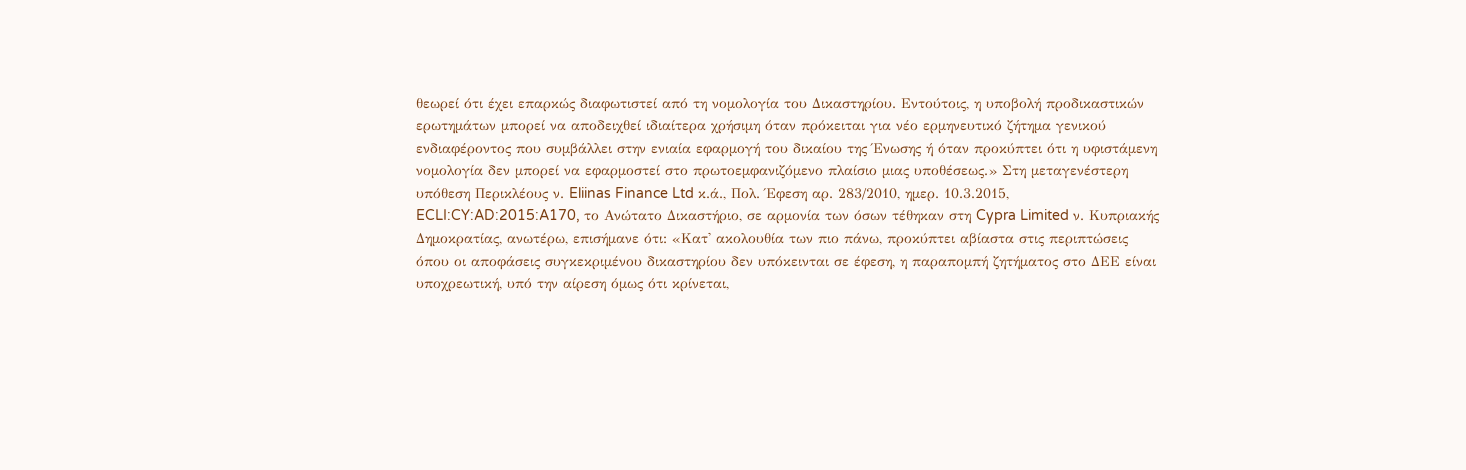θεωρεί ότι έχει επαρκώς διαφωτιστεί από τη νομολογία του Δικαστηρίου. Εντούτοις, η υποβολή προδικαστικών ερωτημάτων μπορεί να αποδειχθεί ιδιαίτερα χρήσιμη όταν πρόκειται για νέο ερμηνευτικό ζήτημα γενικού ενδιαφέροντος που συμβάλλει στην ενιαία εφαρμογή του δικαίου της Ένωσης ή όταν προκύπτει ότι η υφιστάμενη νομολογία δεν μπορεί να εφαρμοστεί στο πρωτοεμφανιζόμενο πλαίσιο μιας υποθέσεως.» Στη μεταγενέστερη υπόθεση Περικλέους ν. Eliinas Finance Ltd κ.ά., Πολ. Έφεση αρ. 283/2010, ημερ. 10.3.2015, ECLI:CY:AD:2015:A170, το Ανώτατο Δικαστήριο, σε αρμονία των όσων τέθηκαν στη Cypra Limited ν. Κυπριακής Δημοκρατίας, ανωτέρω, επισήμανε ότι: «Κατ' ακολουθία των πιο πάνω, προκύπτει αβίαστα στις περιπτώσεις όπου οι αποφάσεις συγκεκριμένου δικαστηρίου δεν υπόκεινται σε έφεση, η παραπομπή ζητήματος στο ΔΕΕ είναι υποχρεωτική, υπό την αίρεση όμως ότι κρίνεται,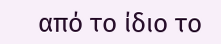από το ίδιο το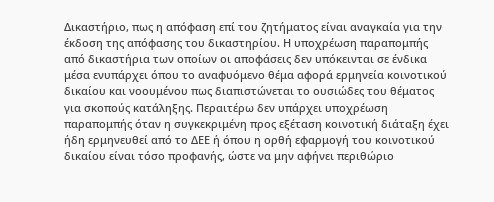Δικαστήριο, πως η απόφαση επί του ζητήματος είναι αναγκαία για την έκδοση της απόφασης του δικαστηρίου. Η υποχρέωση παραπομπής από δικαστήρια των οποίων οι αποφάσεις δεν υπόκεινται σε ένδικα μέσα ενυπάρχει όπου το αναφυόμενο θέμα αφορά ερμηνεία κοινοτικού δικαίου και νοουμένου πως διαπιστώνεται το ουσιώδες του θέματος για σκοπούς κατάληξης. Περαιτέρω δεν υπάρχει υποχρέωση παραπομπής όταν η συγκεκριμένη προς εξέταση κοινοτική διάταξη έχει ήδη ερμηνευθεί από το ΔΕΕ ή όπου η ορθή εφαρμογή του κοινοτικού δικαίου είναι τόσο προφανής, ώστε να μην αφήνει περιθώριο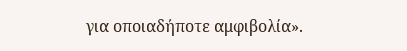για οποιαδήποτε αμφιβολία».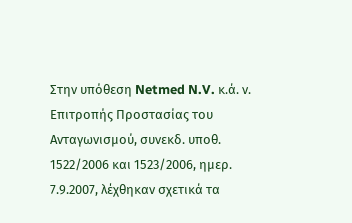Στην υπόθεση Netmed N.V. κ.ά. ν. Επιτροπής Προστασίας του Ανταγωνισμού, συνεκδ. υποθ. 1522/2006 και 1523/2006, ημερ. 7.9.2007, λέχθηκαν σχετικά τα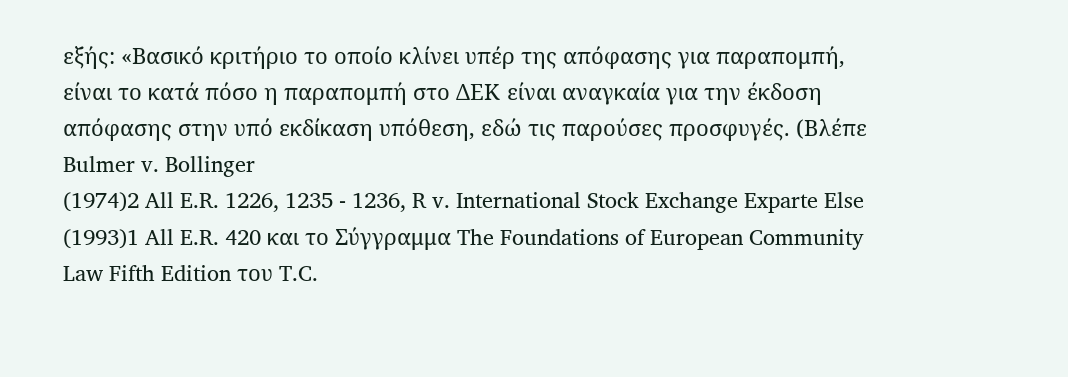εξής: «Βασικό κριτήριο το οποίο κλίνει υπέρ της απόφασης για παραπομπή, είναι το κατά πόσο η παραπομπή στο ΔΕΚ είναι αναγκαία για την έκδοση απόφασης στην υπό εκδίκαση υπόθεση, εδώ τις παρούσες προσφυγές. (Βλέπε Bulmer v. Bollinger
(1974)2 All E.R. 1226, 1235 - 1236, R v. International Stock Exchange Exparte Else
(1993)1 All E.R. 420 και το Σύγγραμμα The Foundations of European Community Law Fifth Edition του T.C.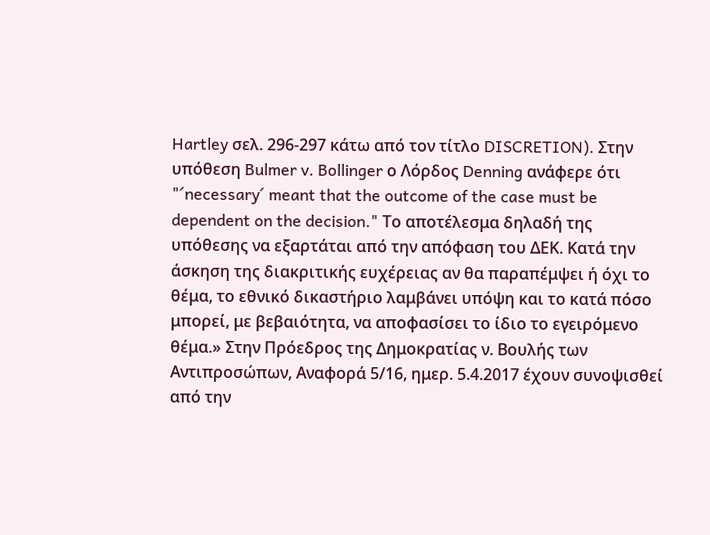Hartley σελ. 296-297 κάτω από τον τίτλο DISCRETION). Στην υπόθεση Bulmer v. Bollinger ο Λόρδος Denning ανάφερε ότι "´necessary´ meant that the outcome of the case must be dependent on the decision." Το αποτέλεσμα δηλαδή της υπόθεσης να εξαρτάται από την απόφαση του ΔΕΚ. Κατά την άσκηση της διακριτικής ευχέρειας αν θα παραπέμψει ή όχι το θέμα, το εθνικό δικαστήριο λαμβάνει υπόψη και το κατά πόσο μπορεί, με βεβαιότητα, να αποφασίσει το ίδιο το εγειρόμενο θέμα.» Στην Πρόεδρος της Δημοκρατίας ν. Βουλής των Αντιπροσώπων, Αναφορά 5/16, ημερ. 5.4.2017 έχουν συνοψισθεί από την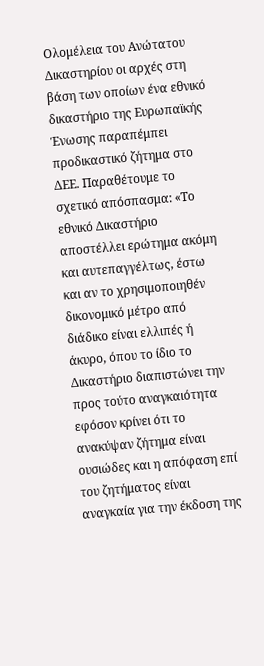Ολομέλεια του Ανώτατου Δικαστηρίου οι αρχές στη βάση των οποίων ένα εθνικό δικαστήριο της Ευρωπαϊκής Ένωσης παραπέμπει προδικαστικό ζήτημα στο ΔΕΕ. Παραθέτουμε το σχετικό απόσπασμα: «Το εθνικό Δικαστήριο αποστέλλει ερώτημα ακόμη και αυτεπαγγέλτως, έστω και αν το χρησιμοποιηθέν δικονομικό μέτρο από διάδικο είναι ελλιπές ή άκυρο, όπου το ίδιο το Δικαστήριο διαπιστώνει την προς τούτο αναγκαιότητα εφόσον κρίνει ότι το ανακύψαν ζήτημα είναι ουσιώδες και η απόφαση επί του ζητήματος είναι αναγκαία για την έκδοση της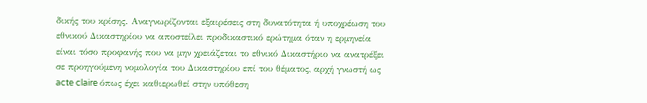δικής του κρίσης. Αναγνωρίζονται εξαιρέσεις στη δυνατότητα ή υποχρέωση του εθνικού Δικαστηρίου να αποστείλει προδικαστικό ερώτημα όταν η ερμηνεία είναι τόσο προφανής που να μην χρειάζεται το εθνικό Δικαστήριο να ανατρέξει σε προηγούμενη νομολογία του Δικαστηρίου επί του θέματος, αρχή γνωστή ως acte claire όπως έχει καθιερωθεί στην υπόθεση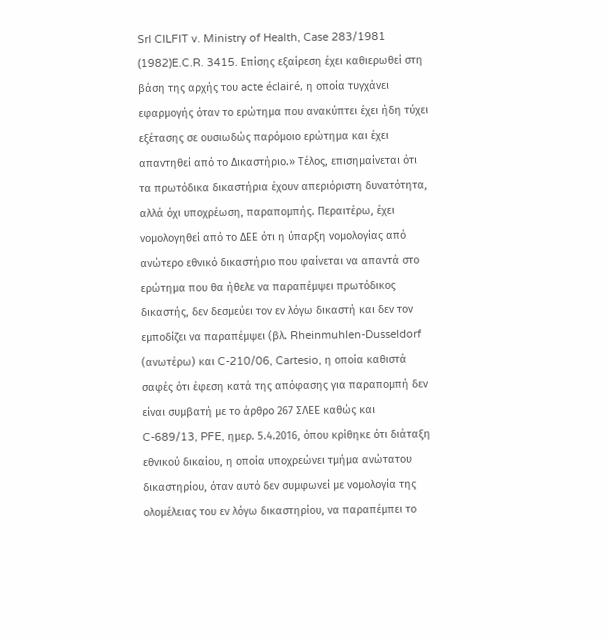Srl CILFIT v. Ministry of Health, Case 283/1981
(1982)E.C.R. 3415. Επίσης εξαίρεση έχει καθιερωθεί στη βάση της αρχής του acte éclairé, η οποία τυγχάνει εφαρμογής όταν το ερώτημα που ανακύπτει έχει ήδη τύχει εξέτασης σε ουσιωδώς παρόμοιο ερώτημα και έχει απαντηθεί από το Δικαστήριο.» Τέλος, επισημαίνεται ότι τα πρωτόδικα δικαστήρια έχουν απεριόριστη δυνατότητα, αλλά όχι υποχρέωση, παραπομπής. Περαιτέρω, έχει νομολογηθεί από το ΔΕΕ ότι η ύπαρξη νομολογίας από ανώτερο εθνικό δικαστήριο που φαίνεται να απαντά στο ερώτημα που θα ήθελε να παραπέμψει πρωτόδικος δικαστής, δεν δεσμεύει τον εν λόγω δικαστή και δεν τον εμποδίζει να παραπέμψει (βλ. Rheinmuhlen-Dusseldorf (ανωτέρω) και C-210/06, Cartesio, η οποία καθιστά σαφές ότι έφεση κατά της απόφασης για παραπομπή δεν είναι συμβατή με το άρθρο 267 ΣΛΕΕ καθώς και C-689/13, PFE, ημερ. 5.4.2016, όπου κρίθηκε ότι διάταξη εθνικού δικαίου, η οποία υποχρεώνει τμήμα ανώτατου δικαστηρίου, όταν αυτό δεν συμφωνεί με νομολογία της ολομέλειας του εν λόγω δικαστηρίου, να παραπέμπει το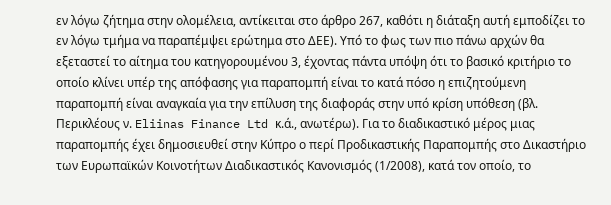εν λόγω ζήτημα στην ολομέλεια, αντίκειται στο άρθρο 267, καθότι η διάταξη αυτή εμποδίζει το εν λόγω τμήμα να παραπέμψει ερώτημα στο ΔΕΕ). Υπό το φως των πιο πάνω αρχών θα εξεταστεί το αίτημα του κατηγορουμένου 3, έχοντας πάντα υπόψη ότι το βασικό κριτήριο το οποίο κλίνει υπέρ της απόφασης για παραπομπή είναι το κατά πόσο η επιζητούμενη παραπομπή είναι αναγκαία για την επίλυση της διαφοράς στην υπό κρίση υπόθεση (βλ. Περικλέους ν. Eliinas Finance Ltd κ.ά., ανωτέρω). Για το διαδικαστικό μέρος μιας παραπομπής έχει δημοσιευθεί στην Κύπρο ο περί Προδικαστικής Παραπομπής στο Δικαστήριο των Ευρωπαϊκών Κοινοτήτων Διαδικαστικός Κανονισμός (1/2008), κατά τον οποίο, το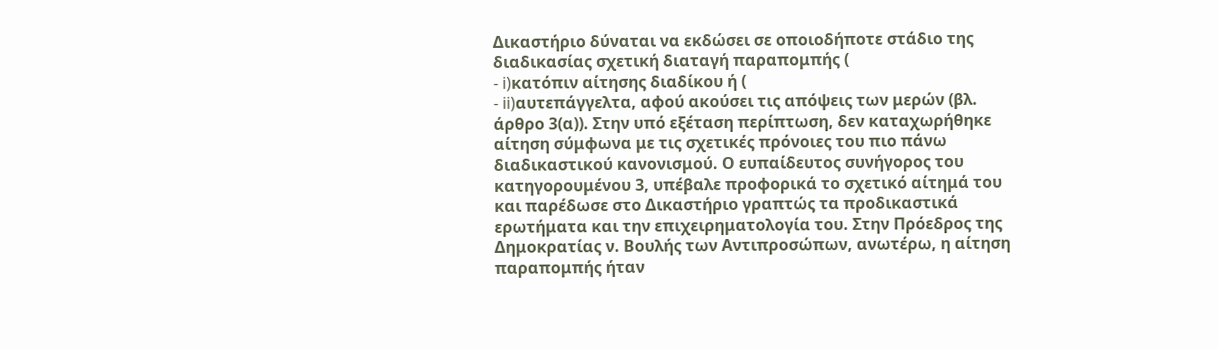Δικαστήριο δύναται να εκδώσει σε οποιοδήποτε στάδιο της διαδικασίας σχετική διαταγή παραπομπής (
- i)κατόπιν αίτησης διαδίκου ή (
- ii)αυτεπάγγελτα, αφού ακούσει τις απόψεις των μερών (βλ. άρθρο 3(α)). Στην υπό εξέταση περίπτωση, δεν καταχωρήθηκε αίτηση σύμφωνα με τις σχετικές πρόνοιες του πιο πάνω διαδικαστικού κανονισμού. Ο ευπαίδευτος συνήγορος του κατηγορουμένου 3, υπέβαλε προφορικά το σχετικό αίτημά του και παρέδωσε στο Δικαστήριο γραπτώς τα προδικαστικά ερωτήματα και την επιχειρηματολογία του. Στην Πρόεδρος της Δημοκρατίας ν. Βουλής των Αντιπροσώπων, ανωτέρω, η αίτηση παραπομπής ήταν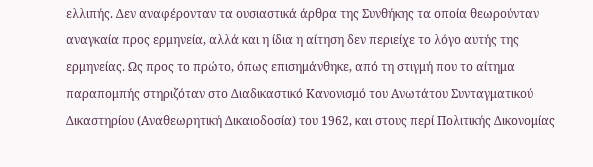ελλιπής. Δεν αναφέρονταν τα ουσιαστικά άρθρα της Συνθήκης τα οποία θεωρούνταν αναγκαία προς ερμηνεία, αλλά και η ίδια η αίτηση δεν περιείχε το λόγο αυτής της ερμηνείας. Ως προς το πρώτο, όπως επισημάνθηκε, από τη στιγμή που το αίτημα παραπομπής στηριζόταν στο Διαδικαστικό Κανονισμό του Ανωτάτου Συνταγματικού Δικαστηρίου (Αναθεωρητική Δικαιοδοσία) του 1962, και στους περί Πολιτικής Δικονομίας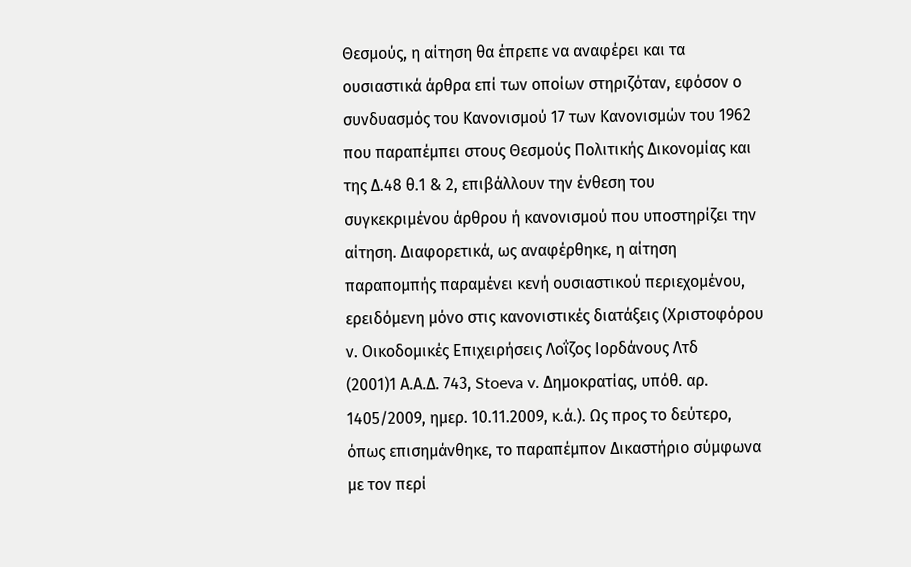Θεσμούς, η αίτηση θα έπρεπε να αναφέρει και τα ουσιαστικά άρθρα επί των οποίων στηριζόταν, εφόσον ο συνδυασμός του Κανονισμού 17 των Κανονισμών του 1962 που παραπέμπει στους Θεσμούς Πολιτικής Δικονομίας και της Δ.48 θ.1 & 2, επιβάλλουν την ένθεση του συγκεκριμένου άρθρου ή κανονισμού που υποστηρίζει την αίτηση. Διαφορετικά, ως αναφέρθηκε, η αίτηση παραπομπής παραμένει κενή ουσιαστικού περιεχομένου, ερειδόμενη μόνο στις κανονιστικές διατάξεις (Χριστοφόρου ν. Οικοδομικές Επιχειρήσεις Λοΐζος Ιορδάνους Λτδ
(2001)1 Α.Α.Δ. 743, Stoeva v. Δημοκρατίας, υπόθ. αρ. 1405/2009, ημερ. 10.11.2009, κ.ά.). Ως προς το δεύτερο, όπως επισημάνθηκε, το παραπέμπον Δικαστήριο σύμφωνα με τον περί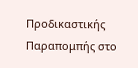Προδικαστικής Παραπομπής στο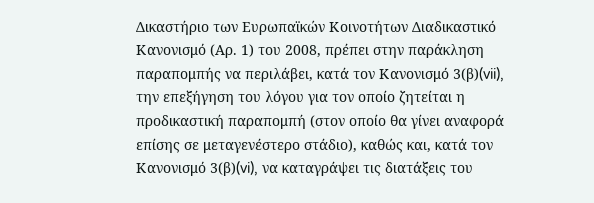Δικαστήριο των Ευρωπαϊκών Κοινοτήτων Διαδικαστικό Κανονισμό (Αρ. 1) του 2008, πρέπει στην παράκληση παραπομπής να περιλάβει, κατά τον Κανονισμό 3(β)(vii), την επεξήγηση του λόγου για τον οποίο ζητείται η προδικαστική παραπομπή (στον οποίο θα γίνει αναφορά επίσης σε μεταγενέστερο στάδιο), καθώς και, κατά τον Κανονισμό 3(β)(vi), να καταγράψει τις διατάξεις του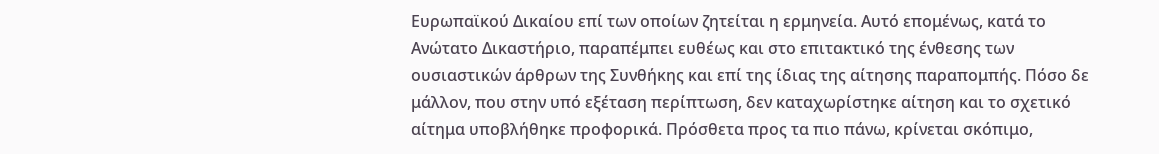Ευρωπαϊκού Δικαίου επί των οποίων ζητείται η ερμηνεία. Αυτό επομένως, κατά το Ανώτατο Δικαστήριο, παραπέμπει ευθέως και στο επιτακτικό της ένθεσης των ουσιαστικών άρθρων της Συνθήκης και επί της ίδιας της αίτησης παραπομπής. Πόσο δε μάλλον, που στην υπό εξέταση περίπτωση, δεν καταχωρίστηκε αίτηση και το σχετικό αίτημα υποβλήθηκε προφορικά. Πρόσθετα προς τα πιο πάνω, κρίνεται σκόπιμο,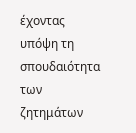έχοντας υπόψη τη σπουδαιότητα των ζητημάτων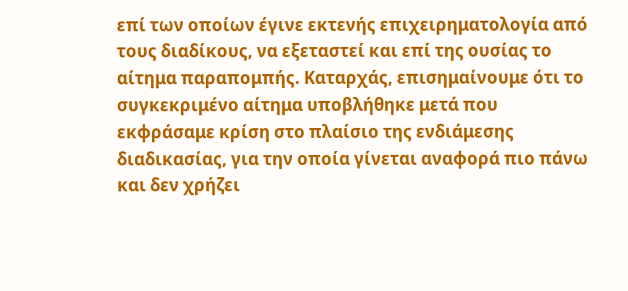επί των οποίων έγινε εκτενής επιχειρηματολογία από τους διαδίκους, να εξεταστεί και επί της ουσίας το αίτημα παραπομπής. Καταρχάς, επισημαίνουμε ότι το συγκεκριμένο αίτημα υποβλήθηκε μετά που εκφράσαμε κρίση στο πλαίσιο της ενδιάμεσης διαδικασίας, για την οποία γίνεται αναφορά πιο πάνω και δεν χρήζει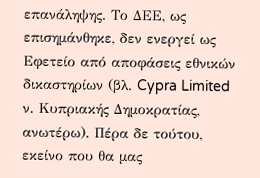επανάληψης. Το ΔΕΕ, ως επισημάνθηκε, δεν ενεργεί ως Εφετείο από αποφάσεις εθνικών δικαστηρίων (βλ. Cypra Limited ν. Κυπριακής Δημοκρατίας, ανωτέρω). Πέρα δε τούτου, εκείνο που θα μας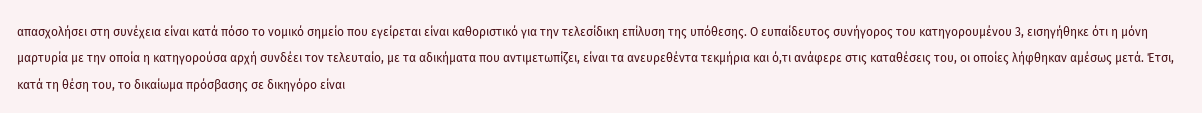απασχολήσει στη συνέχεια είναι κατά πόσο το νομικό σημείο που εγείρεται είναι καθοριστικό για την τελεσίδικη επίλυση της υπόθεσης. Ο ευπαίδευτος συνήγορος του κατηγορουμένου 3, εισηγήθηκε ότι η μόνη μαρτυρία με την οποία η κατηγορούσα αρχή συνδέει τον τελευταίο, με τα αδικήματα που αντιμετωπίζει, είναι τα ανευρεθέντα τεκμήρια και ό,τι ανάφερε στις καταθέσεις του, οι οποίες λήφθηκαν αμέσως μετά. Έτσι, κατά τη θέση του, το δικαίωμα πρόσβασης σε δικηγόρο είναι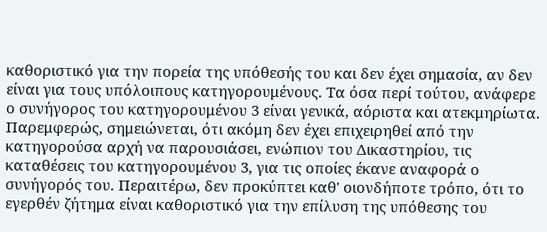καθοριστικό για την πορεία της υπόθεσής του και δεν έχει σημασία, αν δεν είναι για τους υπόλοιπους κατηγορουμένους. Τα όσα περί τούτου, ανάφερε ο συνήγορος του κατηγορουμένου 3 είναι γενικά, αόριστα και ατεκμηρίωτα. Παρεμφερώς, σημειώνεται, ότι ακόμη δεν έχει επιχειρηθεί από την κατηγορούσα αρχή να παρουσιάσει, ενώπιον του Δικαστηρίου, τις καταθέσεις του κατηγορουμένου 3, για τις οποίες έκανε αναφορά ο συνήγορός του. Περαιτέρω, δεν προκύπτει καθ' οιονδήποτε τρόπο, ότι το εγερθέν ζήτημα είναι καθοριστικό για την επίλυση της υπόθεσης του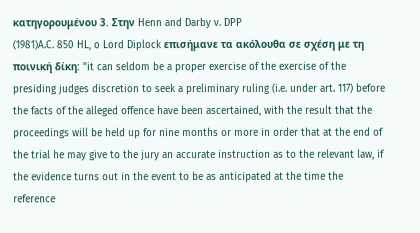κατηγορουμένου 3. Στην Henn and Darby v. DPP
(1981)A.C. 850 HL, o Lord Diplock επισήμανε τα ακόλουθα σε σχέση με τη ποινική δίκη: "it can seldom be a proper exercise of the exercise of the presiding judges discretion to seek a preliminary ruling (i.e. under art. 117) before the facts of the alleged offence have been ascertained, with the result that the proceedings will be held up for nine months or more in order that at the end of the trial he may give to the jury an accurate instruction as to the relevant law, if the evidence turns out in the event to be as anticipated at the time the reference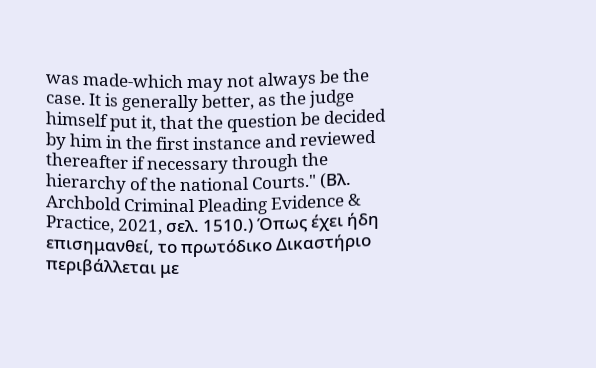was made-which may not always be the case. It is generally better, as the judge himself put it, that the question be decided by him in the first instance and reviewed thereafter if necessary through the hierarchy of the national Courts." (Bλ. Archbold Criminal Pleading Evidence & Practice, 2021, σελ. 1510.) Όπως έχει ήδη επισημανθεί, το πρωτόδικο Δικαστήριο περιβάλλεται με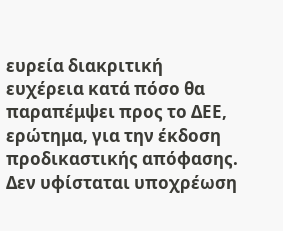ευρεία διακριτική ευχέρεια κατά πόσο θα παραπέμψει προς το ΔΕΕ, ερώτημα, για την έκδοση προδικαστικής απόφασης. Δεν υφίσταται υποχρέωση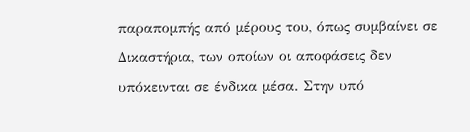παραπομπής από μέρους του, όπως συμβαίνει σε Δικαστήρια, των οποίων οι αποφάσεις δεν υπόκεινται σε ένδικα μέσα. Στην υπό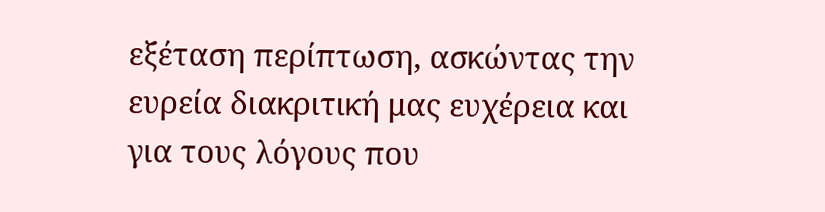εξέταση περίπτωση, ασκώντας την ευρεία διακριτική μας ευχέρεια και για τους λόγους που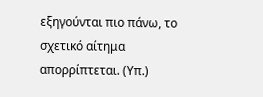εξηγούνται πιο πάνω, το σχετικό αίτημα απορρίπτεται. (Υπ.)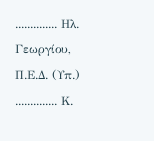.............. Ηλ. Γεωργίου, Π.Ε.Δ. (Υπ.) .............. Κ.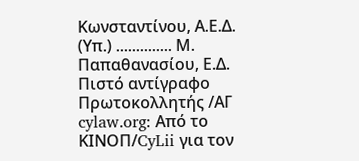Κωνσταντίνου, Α.Ε.Δ. (Υπ.) .............. Μ. Παπαθανασίου, Ε.Δ. Πιστό αντίγραφο Πρωτοκολλητής /ΑΓ cylaw.org: Από το ΚΙΝOΠ/CyLii για τον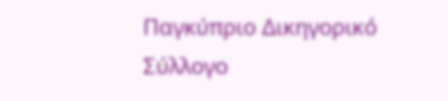Παγκύπριο Δικηγορικό Σύλλογο